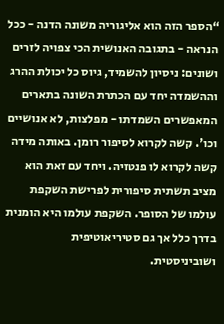“הספר הזה הוא אליגוריה משונה הדנה - ככל הנראה - בתגובה האנושית הכי צפויה לזרים ושונים: ניסיון להשמיד, גיוס כל יכולת ההרג וההשמדה יחד עם הכתרת השונה בתארים המאפשרים השמדתו - מפלצות, לא אנושיים וכו'. קשה לקרוא לסיפור רומן. באותה מידה קשה לקרוא לו פנטזיה. ויחד עם זאת הוא מציב תשתית סיפורית לפרישת השקפת עולמו של הסופר. השקפת עולמו היא הומנית בדרך כלל אך גם סטיריאוטיפית ושוביניסטית.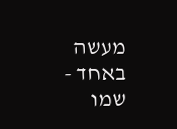מעשה באחד - שמו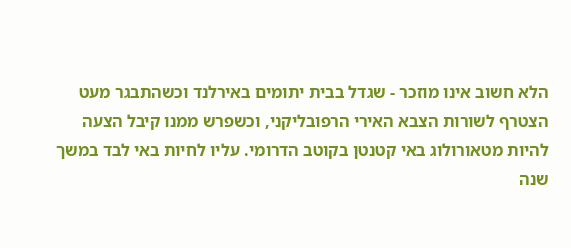הלא חשוב אינו מוזכר - שגדל בבית יתומים באירלנד וכשהתבגר מעט הצטרף לשורות הצבא האירי הרפובליקני, וכשפרש ממנו קיבל הצעה להיות מטאורולוג באי קטנטן בקוטב הדרומי. עליו לחיות באי לבד במשך שנה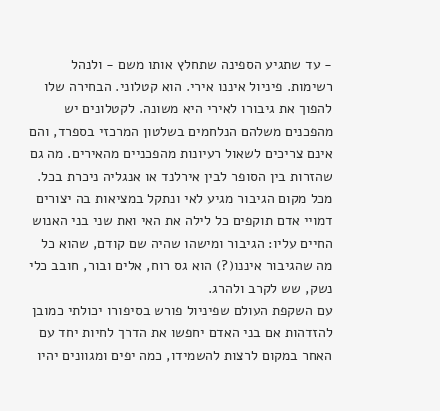- עד שתגיע הספינה שתחלץ אותו משם - ולנהל רשימות. פיניול איננו אירי. הוא קטלוני. הבחירה שלו להפוך את גיבורו לאירי היא משונה. לקטלונים יש מהפכנים משלהם הנלחמים בשלטון המרכזי בספרד, והם אינם צריכים לשאול רעיונות מהפכניים מהאירים. מה גם שהזרות בין הסופר לבין אירלנד או אנגליה ניכרת בכל. מכל מקום הגיבור מגיע לאי ונתקל במציאות בה יצורים דמויי אדם תוקפים כל לילה את האי ואת שני בני האנוש החיים עליו: הגיבור ומישהו שהיה שם קודם, שהוא כל מה שהגיבור איננו(?) הוא גס רוח, אלים ובור, חובב כלי נשק, שש לקרב ולהרג.
עם השקפת העולם שפיניול פורש בסיפורו יכולתי כמובן להזדהות אם בני האדם יחפשו את הדרך לחיות יחד עם האחר במקום לרצות להשמידו, כמה יפים ומגוונים יהיו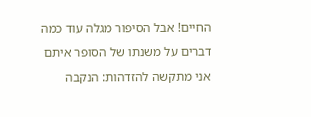החיים! אבל הסיפור מגלה עוד כמה דברים על משנתו של הסופר איתם אני מתקשה להזדהות: הנקבה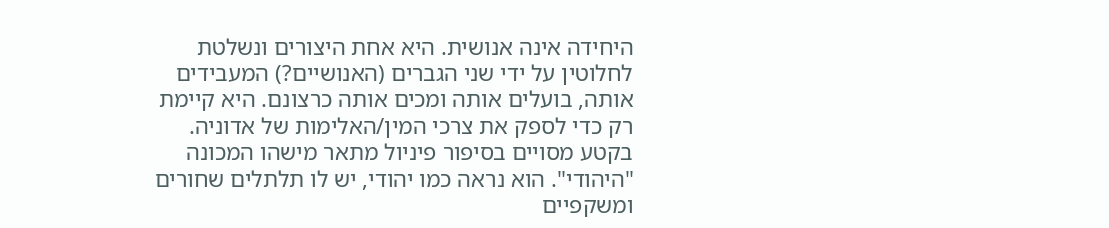היחידה אינה אנושית. היא אחת היצורים ונשלטת לחלוטין על ידי שני הגברים (האנושיים?) המעבידים אותה, בועלים אותה ומכים אותה כרצונם. היא קיימת רק כדי לספק את צרכי המין/האלימות של אדוניה.
בקטע מסויים בסיפור פיניול מתאר מישהו המכונה "היהודי". הוא נראה כמו יהודי, יש לו תלתלים שחורים ומשקפיים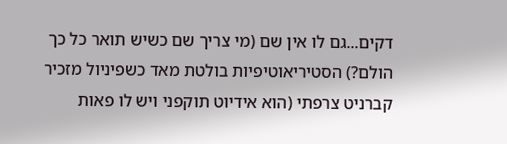דקים...גם לו אין שם (מי צריך שם כשיש תואר כל כך הולם?) הסטיריאוטיפיות בולטת מאד כשפיניול מזכיר קברניט צרפתי (הוא אידיוט תוקפני ויש לו פאות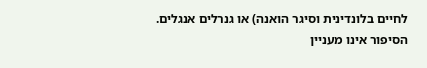לחיים בלונדינית וסיגר הואנה) או גנרלים אנגלים.
הסיפור אינו מעניין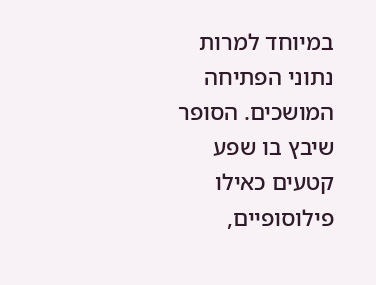במיוחד למרות נתוני הפתיחה המושכים. הסופר שיבץ בו שפע קטעים כאילו פילוסופיים,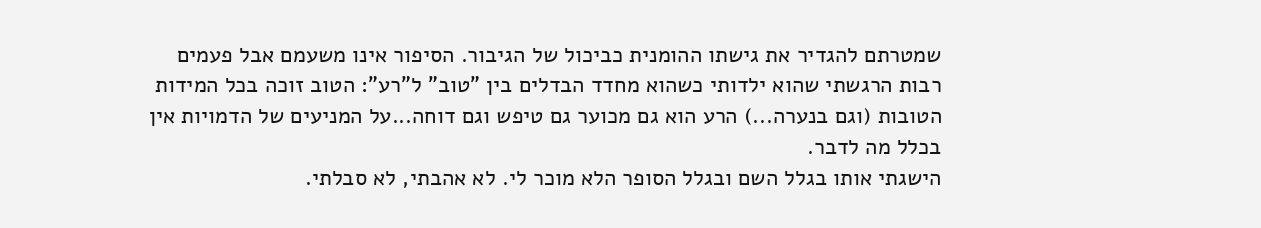שמטרתם להגדיר את גישתו ההומנית כביכול של הגיבור. הסיפור אינו משעמם אבל פעמים רבות הרגשתי שהוא ילדותי כשהוא מחדד הבדלים בין "טוב" ל"רע": הטוב זוכה בכל המידות הטובות (וגם בנערה...) הרע הוא גם מכוער גם טיפש וגם דוחה...על המניעים של הדמויות אין בכלל מה לדבר.
הישגתי אותו בגלל השם ובגלל הסופר הלא מוכר לי. לא אהבתי, לא סבלתי.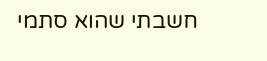חשבתי שהוא סתמי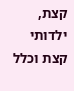קצת, ילדותי קצת וכלל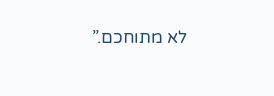לא מתוחכם.”